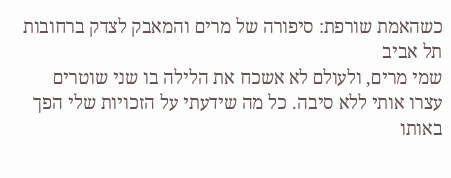כשהאמת שורפת: סיפורה של מרים והמאבק לצדק ברחובות תל אביב
שמי מרים, ולעולם לא אשכח את הלילה בו שני שוטרים עצרו אותי ללא סיבה. כל מה שידעתי על הזכויות שלי הפך באותו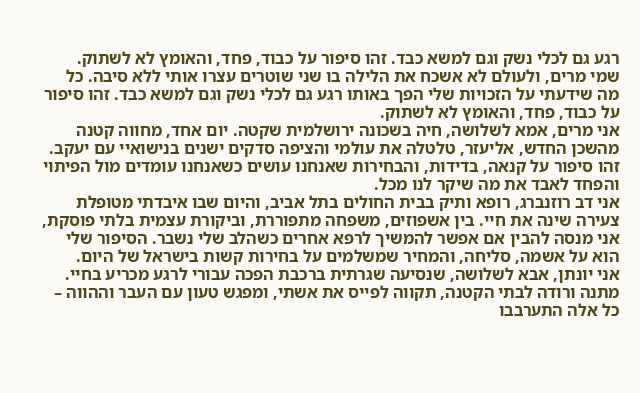רגע גם לכלי נשק וגם למשא כבד. זהו סיפור על כבוד, פחד, והאומץ לא לשתוק.
שמי מרים, ולעולם לא אשכח את הלילה בו שני שוטרים עצרו אותי ללא סיבה. כל מה שידעתי על הזכויות שלי הפך באותו רגע גם לכלי נשק וגם למשא כבד. זהו סיפור על כבוד, פחד, והאומץ לא לשתוק.
אני מרים, אמא לשלושה, חיה בשכונה ירושלמית שקטה. יום אחד, מחווה קטנה מהשכן החדש, אליעזר, טלטלה את עולמי והציפה סדקים ישנים בנישואיי עם יעקב. זהו סיפור על קנאה, בדידות, והבחירות שאנחנו עושים כשאנחנו עומדים מול הפיתוי והפחד לאבד את מה שיקר לנו מכל.
אני דב רוזנברג, רופא ותיק בבית החולים בתל אביב, והיום שבו איבדתי מטופלת צעירה שינה את חיי. בין אשפוזים, משפחה מתפוררת, וביקורת עצמית בלתי פוסקת, אני מנסה להבין אם אפשר להמשיך לרפא אחרים כשהלב שלי נשבר. הסיפור שלי הוא על אשמה, סליחה, והמחיר שמשלמים על בחירות קשות בישראל של היום.
אני יונתן, אבא לשלושה, שנסיעה שגרתית ברכבת הפכה עבורי לרגע מכריע בחיי. מתנה ורודה לבתי הקטנה, תקווה לפייס את אשתי, ומפגש טעון עם העבר וההווה – כל אלה התערבבו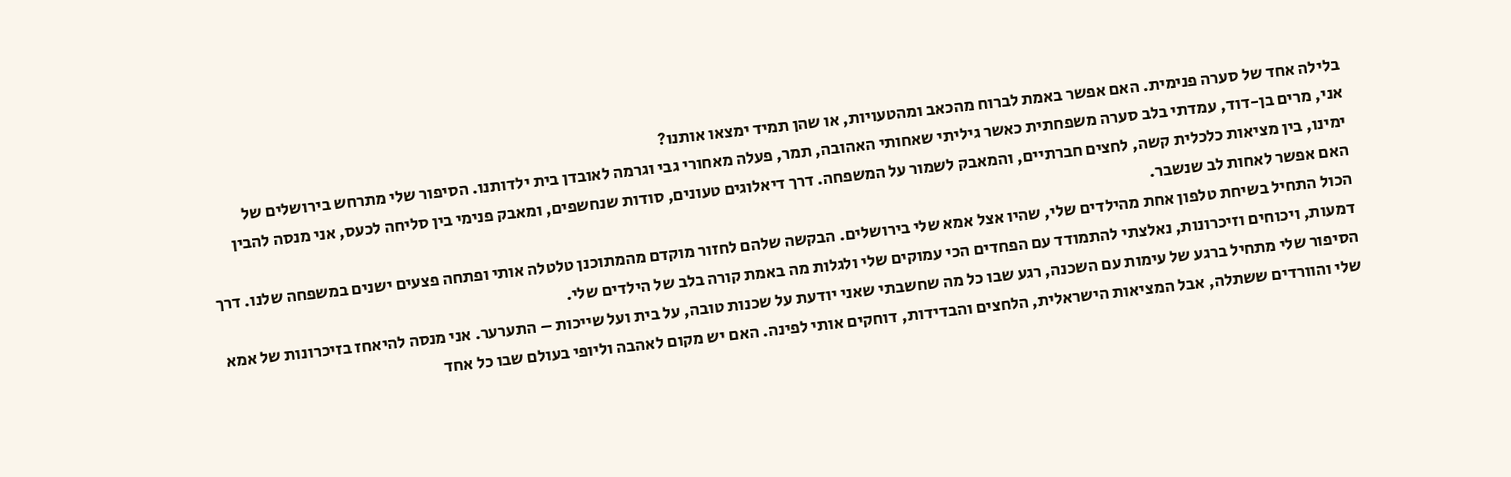בלילה אחד של סערה פנימית. האם אפשר באמת לברוח מהכאב ומהטעויות, או שהן תמיד ימצאו אותנו?
אני, מרים בן-דוד, עמדתי בלב סערה משפחתית כאשר גיליתי שאחותי האהובה, תמר, פעלה מאחורי גבי וגרמה לאובדן בית ילדותנו. הסיפור שלי מתרחש בירושלים של ימינו, בין מציאות כלכלית קשה, לחצים חברתיים, והמאבק לשמור על המשפחה. דרך דיאלוגים טעונים, סודות שנחשפים, ומאבק פנימי בין סליחה לכעס, אני מנסה להבין האם אפשר לאחות לב שנשבר.
הכול התחיל בשיחת טלפון אחת מהילדים שלי, שהיו אצל אמא שלי בירושלים. הבקשה שלהם לחזור מוקדם מהמתוכנן טלטלה אותי ופתחה פצעים ישנים במשפחה שלנו. דרך דמעות, ויכוחים וזיכרונות, נאלצתי להתמודד עם הפחדים הכי עמוקים שלי ולגלות מה באמת קורה בלב של הילדים שלי.
הסיפור שלי מתחיל ברגע של עימות עם השכנה, רגע שבו כל מה שחשבתי שאני יודעת על שכנות טובה, על בית ועל שייכות – התערער. אני מנסה להיאחז בזיכרונות של אמא שלי והוורדים ששתלה, אבל המציאות הישראלית, הלחצים והבדידות, דוחקים אותי לפינה. האם יש מקום לאהבה וליופי בעולם שבו כל אחד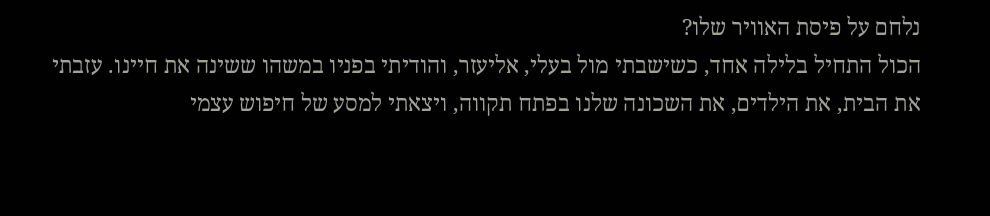נלחם על פיסת האוויר שלו?
הכול התחיל בלילה אחד, כשישבתי מול בעלי, אליעזר, והודיתי בפניו במשהו ששינה את חיינו. עזבתי את הבית, את הילדים, את השכונה שלנו בפתח תקווה, ויצאתי למסע של חיפוש עצמי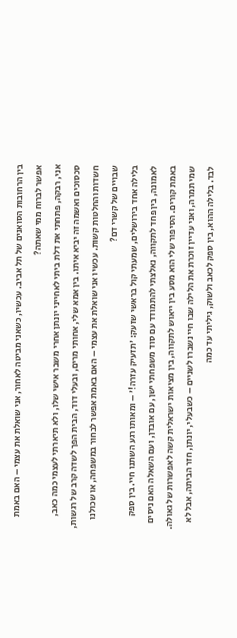בין הרחובות הסואנים של תל אביב. עכשיו, כשאני מביטה לאחור, אני שואלת את עצמי – האם באמת אפשר לברוח ממי שאתה?
אני, רבקה, פתחתי את דלת ביתי לאחייני יונתן אחרי משבר אישי שלו, ולא תיארתי לעצמי כמה כאב, סכסוכים ואשמה זה יביא איתו. בין אמא שלי, אחותי מרים, ובעלי דוד, הבית הפך לשדה קרב של רגשות, חשדות והחלטות קשות. עכשיו אני שואלת את עצמי – האם באמת אפשר לבחור במשפחה, או שכולנו שבויים של קשרי דם?
בלילה אחד בירושלים, שמעתי קול בראשי שזעק: 'תזעיק עזרה!' – ומאותו רגע השתנו חיי. בין ספק לאמונה, בין פחד לתקווה, נאלצתי להתמודד עם סוד משפחתי ישן, עם אובדן, ועם השאלה האם ניסים באמת קורים. הסיפור שלי הוא מסע בין ייאוש לתקווה, בין מציאות ישראלית קשה לאפשרות של גאולה.
שמי תמרה, ואני עדיין זוכרת את הלילה שבו חיי נשברו לשניים – כשבעלי, יונתן, חזר הביתה, אבל לא לבד. בלילה ההוא, בין ספק לכאב ולשוק, גיליתי עד כמה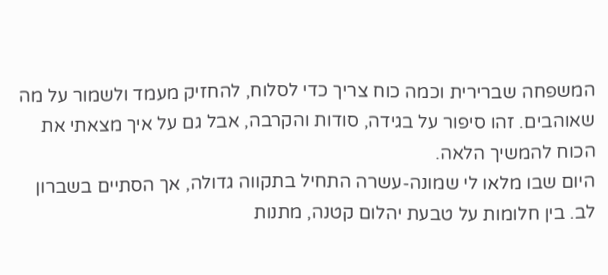המשפחה שברירית וכמה כוח צריך כדי לסלוח, להחזיק מעמד ולשמור על מה שאוהבים. זהו סיפור על בגידה, סודות והקרבה, אבל גם על איך מצאתי את הכוח להמשיך הלאה.
היום שבו מלאו לי שמונה-עשרה התחיל בתקווה גדולה, אך הסתיים בשברון לב. בין חלומות על טבעת יהלום קטנה, מתנות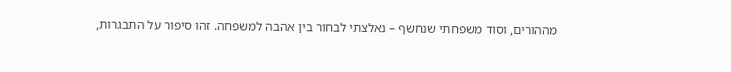מההורים, וסוד משפחתי שנחשף – נאלצתי לבחור בין אהבה למשפחה. זהו סיפור על התבגרות,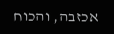אכזבה, והכוח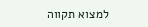למצוא תקווה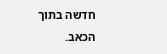חדשה בתוך הכאב.